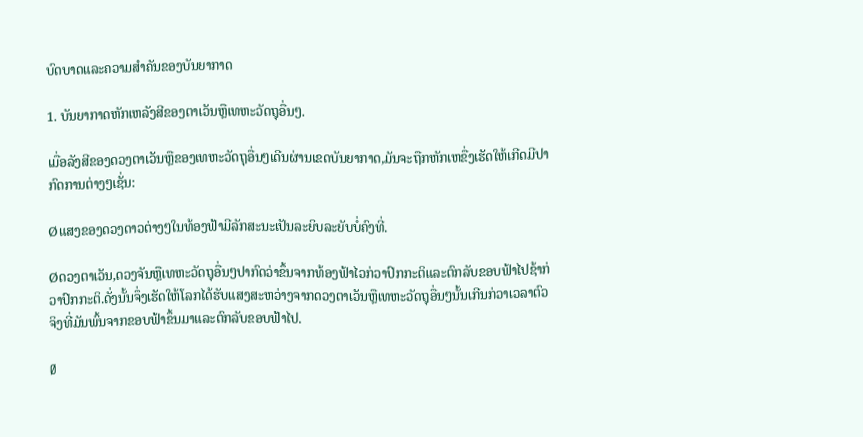ບົດບາດແລະຄວາມສຳຄັນຂອງບັນຍາກາດ

1. ບັນຍາກາດຫັກເຫລັງສີຂອງຕາເວັນຫຼືເທຫະວັດຖຸອື່ນໆ.

ເມື່ອລັງສີຂອງດວງຕາເວັນຫຼືຂອງເທຫະວັດຖຸອື່ນໆເດີນຜ່ານເຂດບັນຍາກາດ,ມັນຈະຖືກຫັກເຫຂື່ງເຮັດໃຫ້ເກີດມີປາກົດການຕ່າງໆເຊັ່ນ:

Øແສງຂອງດວງດາວຕ່າງໆໃນທ້ອງຟ້າມີລັກສະນະເປັນລະຍິບລະຍັບບໍ່ຄົງທີ່.

Øດວງຕາເວັນ,ດວງຈັນຫຼືເທຫະວັດຖຸອື່ນໆປາກົດວ່າຂຶ້ນຈາກທ້ອງຟ້າໄວກ່ວາປົກກະຕິແລະຕົກລັບຂອບຟ້າໄປຊ້າກ່ວາປົກກະຕິ.ດັ່ງນັ້ນຈຶ່ງເຮັດໃຫ້ໂລກໄດ້ຮັບແສງສະຫວ່າງຈາກດວງຕາເວັນຫຼືເທຫະວັດຖຸອື່ນໆນັ້ນເກີນກ່ວາເວລາຕົວຈິງທີ່ມັນພົ້ນຈາກຂອບຟ້າຂຶ້ນມາແລະຕົກລັບຂອບຟ້າໄປ.

Ø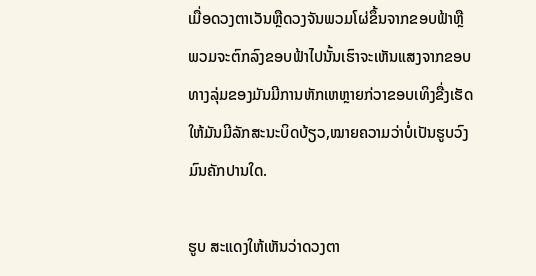ເມື່ອດວງຕາເວັນຫຼືດວງຈັນພວມໂຜ່ຂຶ້ນຈາກຂອບຟ້າຫຼືພວມຈະຕົກລົງຂອບຟ້າໄປນັ້ນເຮົາຈະເຫັນແສງຈາກຂອບທາງລຸ່ມຂອງມັນມີການຫັກເຫຫຼາຍກ່ວາຂອບເທິງຂື່ງເຮັດໃຫ້ມັນມີລັກສະນະບິດບ້ຽວ,ໝາຍຄວາມວ່າບໍ່ເປັນຮູບວົງມົນຄັກປານໃດ.

ຮູບ ສະແດງໃຫ້ເຫັນວ່າດວງຕາ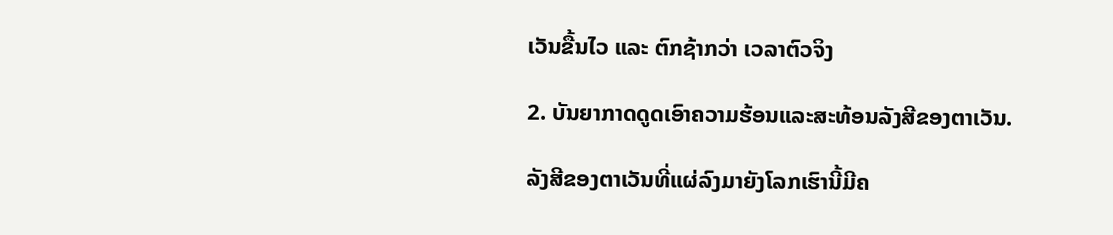ເວັນຂື້ນໄວ ແລະ ຕົກຊ້າກວ່າ ເວລາຕົວຈິງ

2. ບັນຍາກາດດູດເອົາຄວາມຮ້ອນແລະສະທ້ອນລັງສີຂອງຕາເວັນ.

ລັງສີຂອງຕາເວັນທີ່ແຜ່ລົງມາຍັງໂລກເຮົານີ້ມີຄ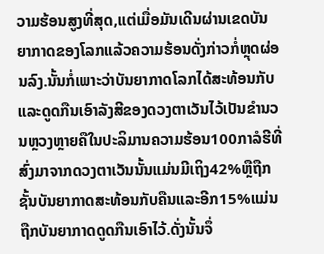ວາມຮ້ອນສູງທີ່ສຸດ,ແຕ່ເມື່ອມັນເດີນຜ່ານເຂດບັນຍາກາດຂອງໂລກແລ້ວຄວາມຮ້ອນດັ່ງກ່າວກໍ່ຫຼຸດຜ່ອນລົງ.ນັ້ນກໍ່ເພາະວ່າບັນຍາກາດໂລກໄດ້ສະທ້ອນກັບແລະດູດກືນເອົາລັງສີຂອງດວງຕາເວັນໄວ້ເປັນຂຳນວນຫຼວງຫຼາຍຄືໃນປະລິມານຄວາມຮ້ອນ100ກາລໍຮີທີ່ສົ່ງມາຈາກດວງຕາເວັນນັ້ນແມ່ນມີເຖິງ42%ຫຼືຖືກຊັ້ນບັນຍາກາດສະທ້ອນກັບຄືນແລະອີກ15%ແມ່ນຖືກບັນຍາກາດດູດກືນເອົາໄວ້.ດັ່ງນັ້ນຈຶ່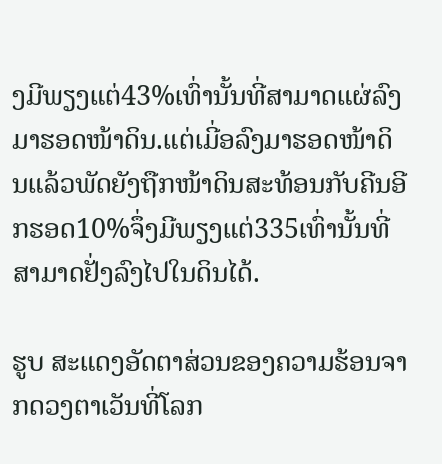ງມີພຽງແຕ່43%ເທົ່ານັ້ນທີ່ສາມາດແຜ່ລົງມາຮອດໜ້າດິນ.ແຕ່ເມີ່ອລົງມາຮອດໜ້າດິນແລ້ວພັດຍັງຖືກໜ້າດິນສະທ້ອນກັບຄີນອີກຮອດ10%ຈຶ່ງມີພຽງແຕ່335ເທົ່ານັ້ນທີ່ສາມາດຢັ່ງລົງໄປໃນດິນໄດ້.

ຮູບ ສະແດງອັດຕາສ່ວນຂອງຄວາມຮ້ອນຈາກດວງຕາເວັນທີ່ໂລກ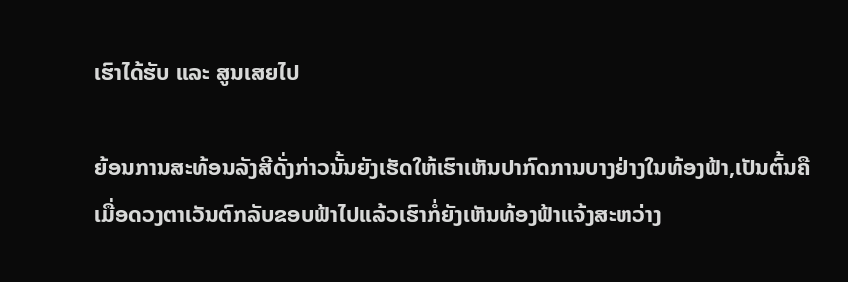ເຮົາໄດ້ຮັບ ແລະ ສູນເສຍໄປ

ຍ້ອນການສະທ້ອນລັງສີດັ່ງກ່າວນັ້ນຍັງເຮັດໃຫ້ເຮົາເຫັນປາກົດການບາງຢ່າງໃນທ້ອງຟ້າ,ເປັນຕົ້ນຄືເມື່ອດວງຕາເວັນຕົກລັບຂອບຟ້າໄປແລ້ວເຮົາກໍ່ຍັງເຫັນທ້ອງຟ້າແຈ້ງສະຫວ່າງ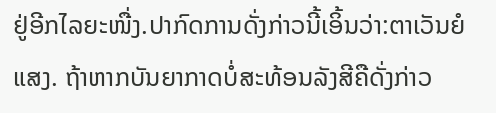ຢູ່ອີກໄລຍະໜື່ງ.ປາກົດການດັ່ງກ່າວນີ້ເອິ້ນວ່າ:ຕາເວັນຍໍແສງ. ຖ້າຫາກບັນຍາກາດບໍ່ສະທ້ອນລັງສີຄືດັ່ງກ່າວ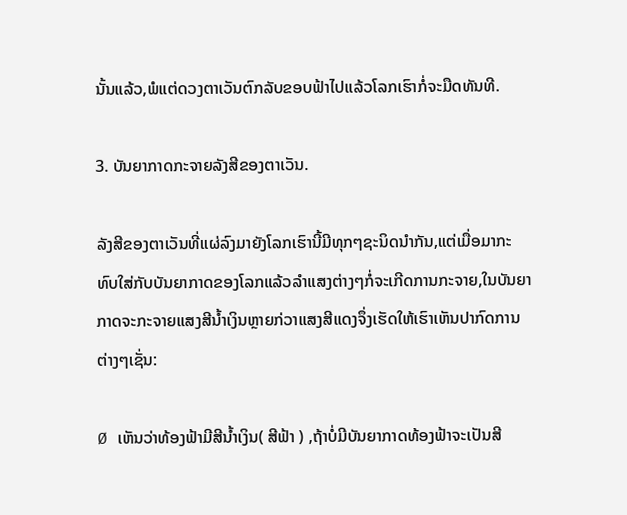ນັ້ນແລ້ວ,ພໍແຕ່ດວງຕາເວັນຕົກລັບຂອບຟ້າໄປແລ້ວໂລກເຮົາກໍ່ຈະມືດທັນທີ.

3. ບັນຍາກາດກະຈາຍລັງສີຂອງຕາເວັນ.

ລັງສີຂອງຕາເວັນທີ່ແຜ່ລົງມາຍັງໂລກເຮົານີ້ມີທຸກໆຊະນິດນຳກັນ,ແຕ່ເມື່ອມາກະທົບໃສ່ກັບບັນຍາກາດຂອງໂລກແລ້ວລຳແສງຕ່າງໆກໍ່ຈະເກີດການກະຈາຍ,ໃນບັນຍາກາດຈະກະຈາຍແສງສີນ້ຳເງິນຫຼາຍກ່ວາແສງສີແດງຈຶ່ງເຮັດໃຫ້ເຮົາເຫັນປາກົດການຕ່າງໆເຊັ່ນ:

Ø ເຫັນວ່າທ້ອງຟ້າມີສີນ້ຳເງິນ( ສີຟ້າ ) ,ຖ້າບໍ່ມີບັນຍາກາດທ້ອງຟ້າຈະເປັນສີ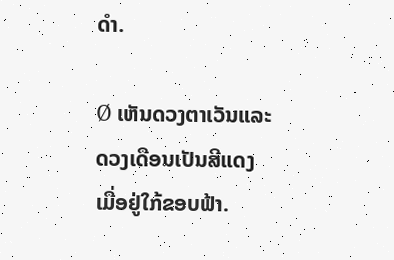ດຳ.

Ø ເຫັນດວງຕາເວັນແລະດວງເດືອນເປັນສີແດງເມື່ອຢູ່ໃກ້ຂອບຟ້າ.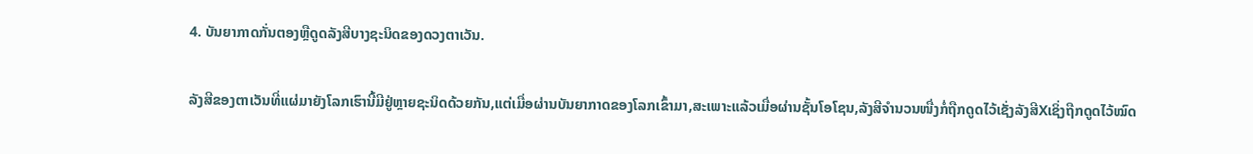4. ບັນຍາກາດກັ່ນຕອງຫຼືດູດລັງສີບາງຊະນິດຂອງດວງຕາເວັນ.

ລັງສີຂອງຕາເວັນທີ່ແຜ່ມາຍັງໂລກເຮົານີ້ມີຢູ່ຫຼາຍຊະນິດດ້ວຍກັນ,ແຕ່ເມື່ອຜ່ານບັນຍາກາດຂອງໂລກເຂົ້າມາ,ສະເພາະແລ້ວເມື່ອຜ່ານຊັ້ນໂອໂຊນ,ລັງສີຈຳນວນໜື່ງກໍ່ຖືກດູດໄວ້ເຊັ່ງລັງສີXເຊິ່ງຖືກດູດໄວ້ໝົດ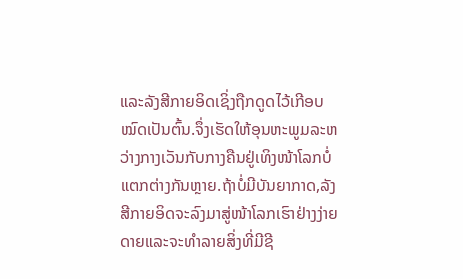ແລະລັງສີກາຍອິດເຊິ່ງຖືກດູດໄວ້ເກີອບໝົດເປັນຕົ້ນ.ຈຶ່ງເຮັດໃຫ້ອຸນຫະພູມລະຫວ່າງກາງເວັນກັບກາງຄືນຢູ່ເທິງໜ້າໂລກບໍ່ແຕກຕ່າງກັນຫຼາຍ.ຖ້າບໍ່ມີບັນຍາກາດ,ລັງສີກາຍອິດຈະລົງມາສູ່ໜ້າໂລກເຮົາຢ່າງງ່າຍດາຍແລະຈະທຳລາຍສິ່ງທີ່ມີຊີ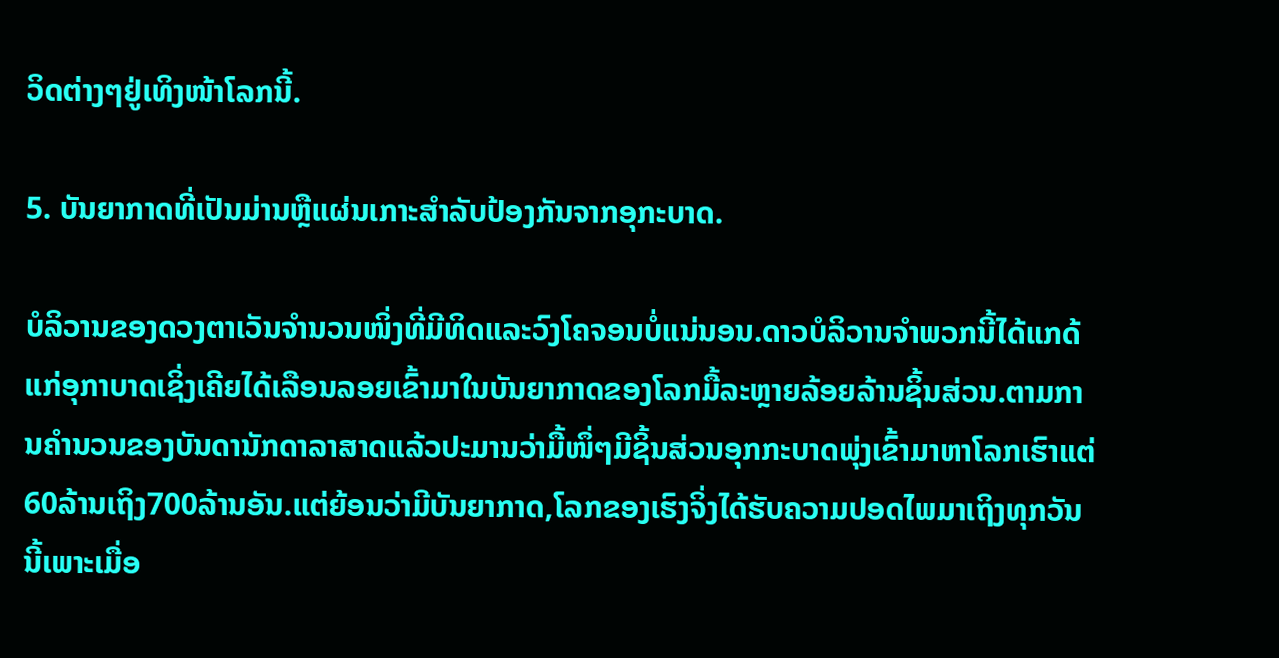ວິດຕ່າງໆຢູ່ເທິງໜ້າໂລກນີ້.

5. ບັນຍາກາດທີ່ເປັນມ່ານຫຼືແຜ່ນເກາະສຳລັບປ້ອງກັນຈາກອຸກະບາດ.

ບໍລິວານຂອງດວງຕາເວັນຈຳນວນໜິ່ງທີ່ມີທິດແລະວົງໂຄຈອນບໍ່ແນ່ນອນ.ດາວບໍລິວານຈຳພວກນີ້ໄດ້ແກດ້ແກ່ອຸກາບາດເຊິ່ງເຄີຍໄດ້ເລືອນລອຍເຂົ້າມາໃນບັນຍາກາດຂອງໂລກມື້ລະຫຼາຍລ້ອຍລ້ານຊິ້ນສ່ວນ.ຕາມການຄຳນວນຂອງບັນດານັກດາລາສາດແລ້ວປະມານວ່າມື້ໜຶ່ໆມີຊິ້ນສ່ວນອຸກກະບາດພຸ່ງເຂົ້າມາຫາໂລກເຮົາແຕ່ 60ລ້ານເຖິງ700ລ້ານອັນ.ແຕ່ຍ້ອນວ່າມີບັນຍາກາດ,ໂລກຂອງເຮົງຈິ່ງໄດ້ຮັບຄວາມປອດໄພມາເຖິງທຸກວັນນີ້ເພາະເມື່ອ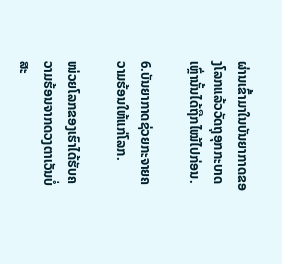ຜ່ານເຂົ້າມາໃນບັນຍາກາດຂອງໂລກແລ້ວວັດຖຸອຸກກະບາດເຫຼົ່ານັ້ນໄດ້ຖືກໄໝ້ໄປກ່ອນ.

6.ບັນຍາກາດຊ່ວຍກະຈາຍຄວາມຮ້ອນໃຫ້ແກ່ໂລກ.

ໜ່ວຍໂລກຂອງເຮົາໄດ້ຮັບຄວາມຮ້ອນຈາກດວງຕາເວັນບໍ່ສະ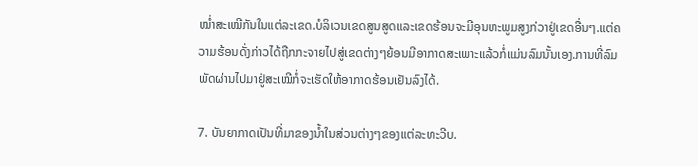ໝ່ຳສະເໝີກັນໃນແຕ່ລະເຂດ.ບໍລິເວນເຂດສູນສູດແລະເຂດຮ້ອນຈະມີອຸນຫະພູມສູງກ່ວາຢູ່ເຂດອື່ນໆ.ແຕ່ຄວາມຮ້ອນດັ່ງກ່າວໄດ້ຖືກກະຈາຍໄປສູ່ເຂດຕ່າງໆຍ້ອນມີອາກາດສະເພາະແລ້ວກໍ່ແມ່ນລົມນັ້ນເອງ.ການທີ່ລົມພັດຜ່ານໄປມາຢູ່ສະເໝີກໍ່ຈະເຮັດໃຫ້ອາກາດຮ້ອນເຢັນລົງໄດ້.

7. ບັນຍາກາດເປັນທີ່ມາຂອງນ້ຳໃນສ່ວນຕ່າງໆຂອງແຕ່ລະທະວີບ.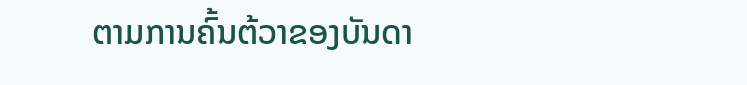ຕາມການຄົ້ນຕ້ວາຂອງບັນດາ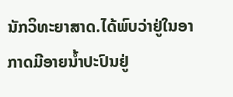ນັກວິທະຍາສາດ.ໄດ້ພົບວ່າຢູ່ໃນອາກາດມີອາຍນ້ຳປະປົນຢູ່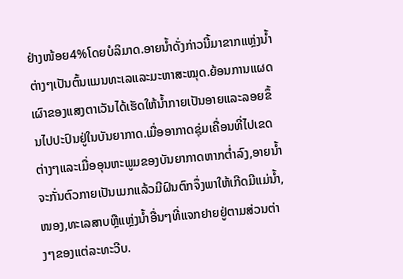ຢ່າງໜ້ອຍ4%ໂດຍບໍລິມາດ.ອາຍນ້ຳດັ່ງກ່າວນີ້ມາຂາກແຫຼ່ງນ້ຳຕ່າງໆເປັນຕົ້ນແມນທະເລແລະມະຫາສະໝຸດ.ຍ້ອນການແຜດເຜົາຂອງແສງຕາເວັນໄດ້ເຮັດໃຫ້ນ້ຳກາຍເປັນອາຍແລະລອຍຂຶ້ນໄປປະປົນຢູ່ໃນບັນຍາກາດ.ເມື່ອອາກາດຊຸ່ມເຄື່ອນທີ່ໄປເຂດຕ່າງໆແລະເມື່ອອຸນຫະພູມຂອງບັນຍາກາດຫາກຕ່ຳລົງ,ອາຍນ້ຳຈະກັ່ນຕົວກາຍເປັນເມກແລ້ວມີຝົນຕົກຈຶ່ງພາໃຫ້ເກີດມີແມ່ນ້ຳ,ໜອງ,ທະເລສາບຫຼືແຫຼ່ງນ້ຳອື່ນໆທີ່ແຈກຢາຍຢູ່ຕາມສ່ວນຕ່າງໆຂອງແຕ່ລະທະວີບ.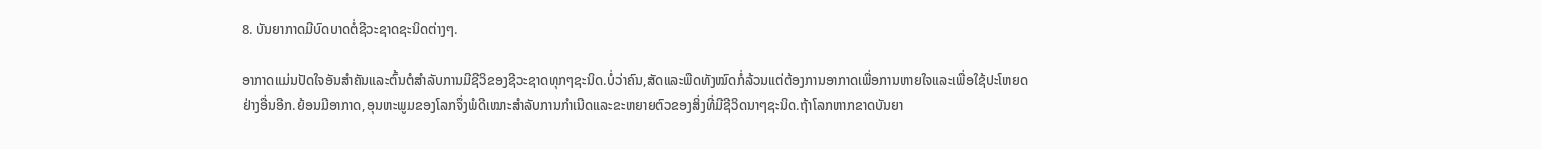8. ບັນຍາກາດມີບົດບາດຕໍ່ຊີວະຊາດຊະນິດຕ່າງໆ.

ອາກາດແມ່ນປັດໃຈອັນສຳຄັນແລະຕົ້ນຕໍສຳລັບການມີຊີວິຂອງຊີວະຊາດທຸກໆຊະນິດ.ບໍ່ວ່າຄົນ,ສັດແລະພືດທັງໝົດກໍ່ລ້ວນແຕ່ຕ້ອງການອາກາດເພື່ອການຫາຍໃຈແລະເພື່ອໃຊ້ປະໂຫຍດຢ່າງອື່ນອີກ.ຍ້ອນມີອາກາດ,ອຸນຫະພູມຂອງໂລກຈຶ່ງພໍດີເໝາະສຳລັບການກຳເນີດແລະຂະຫຍາຍຕົວຂອງສິ່ງທີ່ມີຊີວິດນາໆຊະນິດ.ຖ້າໂລກຫາກຂາດບັນຍາ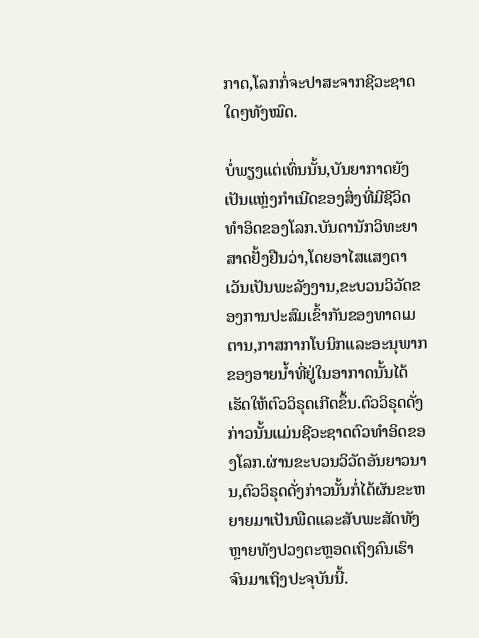ກາດ,ໂລກກໍ່ຈະປາສະຈາກຊີວະຊາດໃດໆທັງໝົດ.

ບໍ່ພຽງແຕ່ເທົ່ນນັ້ນ,ບັນຍາກາດຍັງເປັນແຫຼ່ງກຳເນີດຂອງສິ່ງທີ່ມີຊີວິດທຳອິດຂອງໂລກ.ບັນດານັກວິທະຍາສາດຢັ້ງຢືນວ່າ,ໂດຍອາໄສແສງຕາເວັນເປັນພະລັງງານ,ຂະບວນວິວັດຂອງການປະສົມເຂົ້າກັນຂອງທາດເມຕານ,ກາສກາກໂບນິກແລະອະນຸພາກຂອງອາຍນ້ຳທີ່ຢູ່ໃນອາກາດນັ້ນໄດ້ເຮັດໃຫ້ຕົວວິຣຸດເກີດຂຶ້ນ.ຕົວວິຣຸດດັ່ງກ່າວນັ້ນແມ່ນຊີວະຊາດຕົວທຳອິດຂອງໂລກ.ຜ່ານຂະບວນວິວັດອັນຍາວນານ,ຕົວວິຣຸດດັ່ງກ່າວນັ້ນກໍ່ໄດ້ຜັນຂະຫຍາຍມາເປັນພືດແລະສັບພະສັດທັງຫຼາຍທັງປວງຕະຫຼອດເຖິງຄົນເຮົາຈົນມາເຖິງປະຈຸບັນນີ້.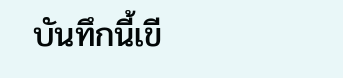บันทึกนี้เขี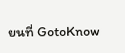ยนที่ GotoKnow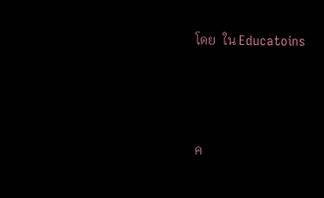โดย  ใน Educatoins



ค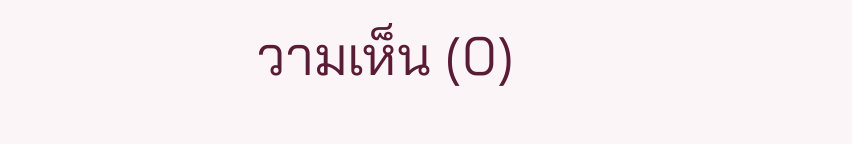วามเห็น (0)